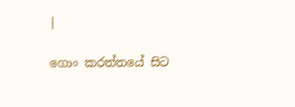|

ගොං කරත්තයේ සිට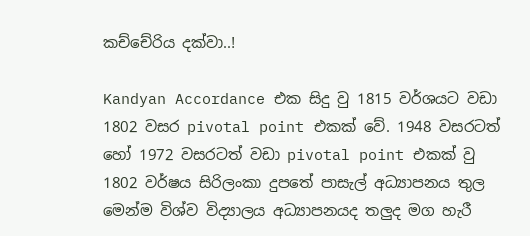කච්චේරිය දක්වා..!

Kandyan Accordance එක සිදු වු 1815 වර්ශයට වඩා 1802 වසර pivotal point එකක් වේ. 1948 වසරටත් හෝ 1972 වසරටත් වඩා pivotal point එකක් වු 1802 වර්ෂය සිරිලංකා දුපතේ පාසැල් අධ්‍යාපනය තුල මෙන්ම විශ්ව විද්‍යාලය අධ්‍යාපනයද තලුද මග හැරී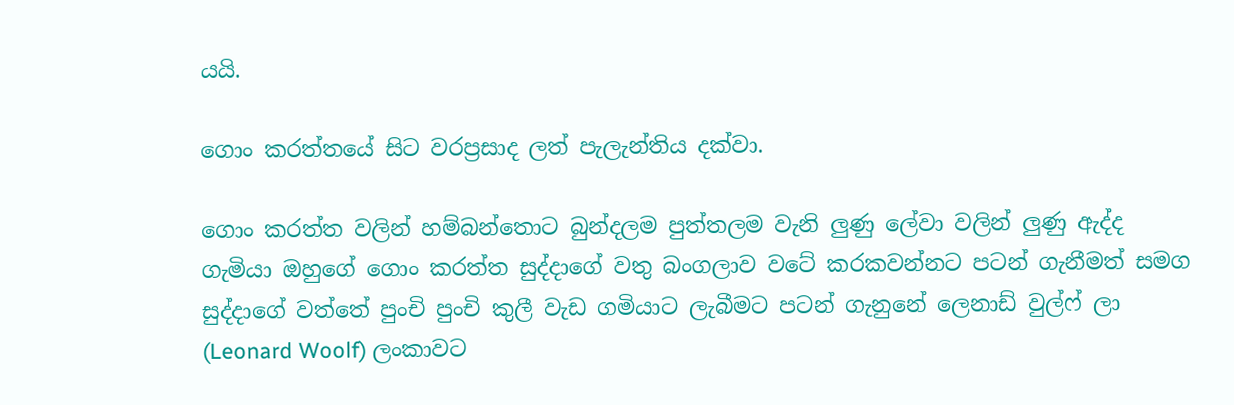යයි.

ගොං කරත්තයේ සිට වරප්‍රසාද ලත් පැලැන්තිය දක්වා.

ගොං කරත්ත වලින් හම්බන්තොට බුන්දලම පුත්තලම වැනි ලුණු ලේවා වලින් ලුණු ඇද්ද ගැමියා ඔහුගේ ගොං කරත්ත සුද්දාගේ වතු බංගලාව වටේ කරකවන්නට පටන් ගැනීමත් සමග සුද්දාගේ වත්තේ පුංචි පුංචි කුලී වැඩ ගමියාට ලැබීමට පටන් ගැනුනේ ලෙනාඩ් වුල්ෆ් ලා (Leonard Woolf) ලංකාවට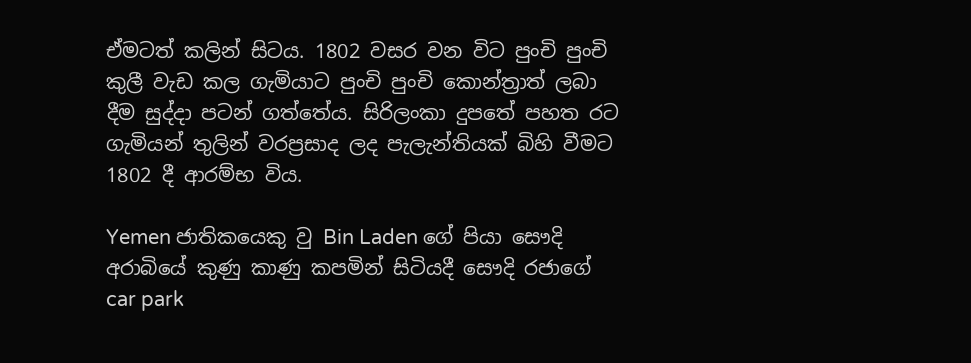ඒමටත් කලින් සිටය. 1802 වසර වන විට පුංචි පුංචි කුලී වැඩ කල ගැමියාට පුංචි පුංචි කොන්ත්‍රාත් ලබා දීම සුද්දා පටන් ගත්තේය. සිරිලංකා දුපතේ පහත රට ගැමියන් තුලින් වරප්‍රසාද ලද පැලැන්තියක් බිහි වීමට 1802 දී ආරම්භ විය.

Yemen ජාතිකයෙකු වු Bin Laden ගේ පියා සෞදි අරාබියේ කුණු කාණු කපමින් සිටියදී සෞදි රජාගේ car park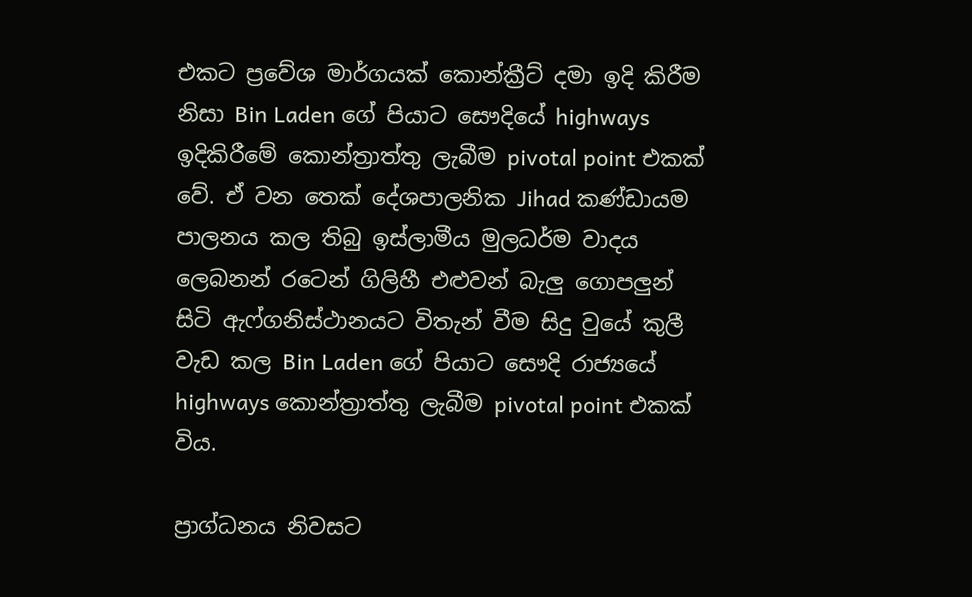එකට ප්‍රවේශ මාර්ගයක් කොන්ක්‍රීට් දමා ඉදි කිරීම නිසා Bin Laden ගේ පියාට සෞදියේ highways ඉදිකිරීමේ කොන්ත්‍රාත්තු ලැබීම pivotal point එකක් වේ. ඒ වන තෙක් දේශපාලනික Jihad කණ්ඩායම පාලනය කල තිබු ඉස්ලාමීය මුලධර්ම වාදය ලෙබනන් රටෙන් ගිලිහී එළුවන් බැලු ගොපලුන් සිටි ඇෆ්ගනිස්ථානයට විතැන් වීම සිදු වුයේ කුලී වැඩ කල Bin Laden ගේ පියාට සෞදි රාජ්‍යයේ highways කොන්ත්‍රාත්තු ලැබීම pivotal point එකක් විය.

ප්‍රාග්ධනය නිවසට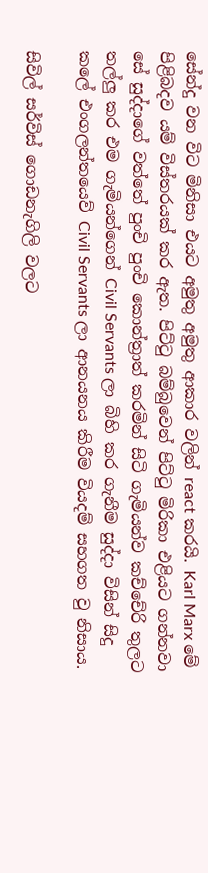සේන්දු වන විට මිනිසා එයට අමුතු අමුතු ආකාර වලින් react කරයි. Karl Marx මේ පිළිබදව යම් විස්තරයක් කර ඇත. පිට්ටු බම්බුවෙන් පිට්ටු මිරිකා එළියට ගන්නවා සේ සුද්දාගේ වත්තේ පුංචි පුංචි කොන්ත්‍රාත් කරමින් සිටි ගැමියන්ව කච්චේරි තුලට තල්ලු කර එම ගැමියන්ගෙන් Civil Servants ලා බිහි කර ගැනීම සුද්දා විසින් සිදු කලේ එංගලන්තයෙව් Civil Servants ලා ආනයනය කිරීම වියදම් සහගත වු නිසාය.

සිවිල් සර්විස් ගොඩනැගිලි වලට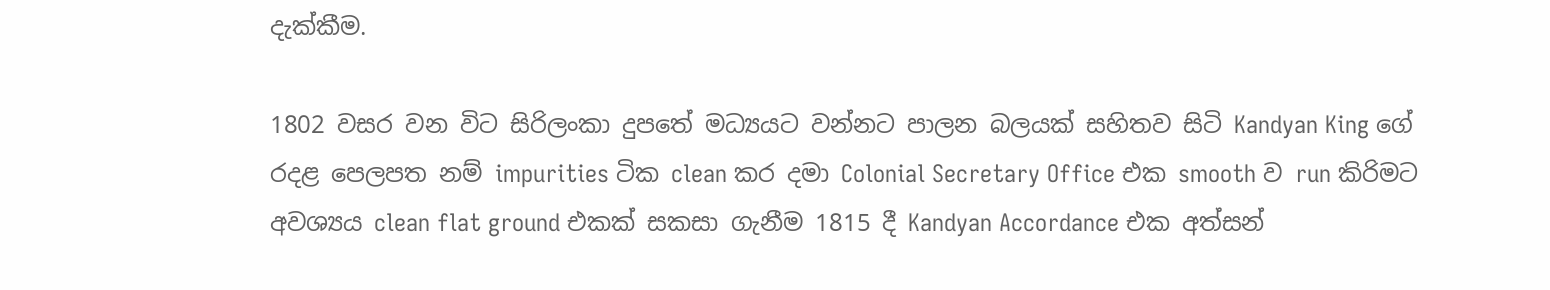දැක්කීම.

1802 වසර වන විට සිරිලංකා දුපතේ මධ්‍යයට වන්නට පාලන බලයක් සහිතව සිටි Kandyan King ගේ රදළ පෙලපත නම් impurities ටික clean කර දමා Colonial Secretary Office එක smooth ව run කිරිමට අවශ්‍යය clean flat ground එකක් සකසා ගැනීම 1815 දී Kandyan Accordance එක අත්සන්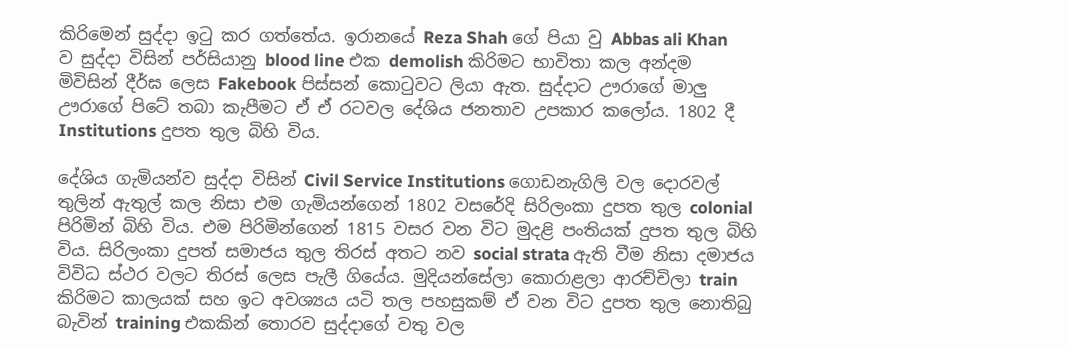කිරිමෙන් සුද්දා ඉටු කර ගත්තේය. ඉරානයේ Reza Shah ගේ පියා වු Abbas ali Khan ව සුද්දා විසින් පර්සියානු blood line එක demolish කිරිමට භාවිතා කල අන්දම මිවිසින් දීර්ඝ ලෙස Fakebook පිස්සන් කොටුවට ලියා ඇත. සුද්දාට ඌරාගේ මාලු ඌරාගේ පිටේ තබා කැපීමට ඒ ඒ රටවල දේශිය ජනතාව උපකාර කලෝය. 1802 දී Institutions දුපත තුල බිහි විය.

දේශිය ගැමියන්ව සුද්දා විසින් Civil Service Institutions ගොඩනැගිලි වල දොරවල් තුලින් ඇතුල් කල නිසා එම ගැමියන්ගෙන් 1802 වසරේදි සිරිලංකා දුපත තුල colonial පිරිමින් බිහි විය. එම පිරිමින්ගෙන් 1815 වසර වන විට මුදළි පංතියක් දුපත තුල බිහි විය. සිරිලංකා දුපත් සමාජය තුල තිරස් අතට නව social strata ඇති වීම නිසා දමාජය විවිධ ස්ථර වලට තිරස් ලෙස පැලී ගියේය. මුදියන්සේලා කොරාළලා ආරච්චිලා train කිරිමට කාලයක් සහ ඉට අවශ්‍යය යටි තල පහසුකම් ඒ වන විට දුපත තුල නොතිබු බැවින් training එකකින් තොරව සුද්දාගේ වතු වල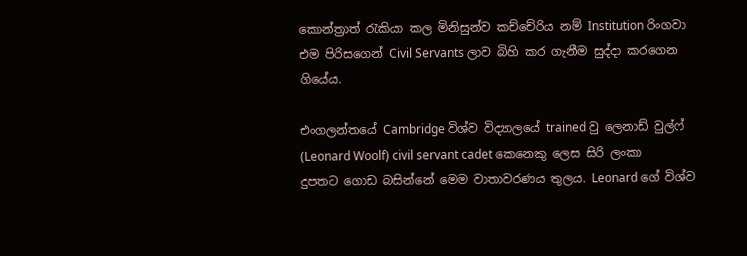කොන්ත්‍රාත් රැකියා කල මිනිසුන්ව කච්චේරිය නම් Institution රිංගවා එම පිරිසගෙන් Civil Servants ලාව බිහි කර ගැනීම සුද්දා කරගෙන ගියේය.

එංගලන්තයේ Cambridge විශ්ව විද්‍යාලයේ trained වු ලෙනාඩ් වුල්ෆ් (Leonard Woolf) civil servant cadet කෙනෙකු ලෙස සිරි ලංකා දුපතට ගොඩ බසින්නේ මෙම වාතාවරණය තුලය. Leonard ගේ විශ්ව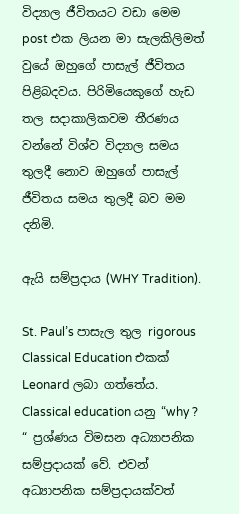විද්‍යාල ජීවිතයට වඩා මෙම post එක ලියන මා සැලකිලිමත් වුයේ ඔහුගේ පාසැල් ජීවිතය පිළිබදවය. පිරිමියෙකුගේ හැඩ තල සදාකාලිකවම තීරණය වන්නේ විශ්ව විද්‍යාල සමය තුලදී නොව ඔහුගේ පාසැල් ජීවිතය සමය තුලදී බව මම දනිමි.

ඇයි සම්ප්‍රදාය (WHY Tradition).

St. Paul’s පාසැල තුල rigorous Classical Education එකක් Leonard ලබා ගත්තේය. Classical education යනු “why ? “ ප්‍රශ්ණය විමසන අධ්‍යාපනික සම්ප්‍රදායක් වේ. එවන් අධ්‍යාපනික සම්ප්‍රදායක්වත්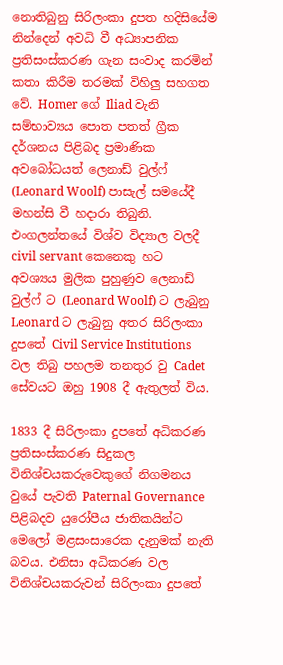නොතිබුනු සිරිලංකා දුපත හදිසියේම නින්දෙන් අවධි වී අධ්‍යාපනික ප්‍රතිසංස්කරණ ගැන සංවාද කරමින් කතා කිරීම තරමක් විහිලු සහගත වේ. Homer ගේ Iliad වැනි සම්භාව්‍යය පොත පතත් ග්‍රීක දර්ශනය පිළිබද ප්‍රමාණික අවබෝධයත් ලෙනාඩ් වුල්ෆ් (Leonard Woolf) පාසැල් සමයේදී මහන්සි වී හදාරා තිබුනි. එංගලන්තයේ විශ්ව විද්‍යාල වලදී civil servant කෙනෙකු හට අවශ්‍යය මුලික පුහුණුව ලෙනාඩ් වුල්ෆ් ට (Leonard Woolf) ට ලැබුනු Leonard ට ලැබුනු අතර සිරිලංකා දුපතේ Civil Service Institutions වල තිබු පහලම තනතුර වු Cadet සේවයට ඔහු 1908 දී ඇතුලත් විය.

1833 දී සිරිලංකා දුපතේ අධිකරණ ප්‍රතිසංස්කරණ සිදුකල විනිශ්චයකරුවෙකුගේ නිගමනය වුයේ පැවති Paternal Governance පිළිබදව යුරෝපීය ජාතිකයින්ට මෙලෝ මළසංසාරෙක දැනුමක් නැති බවය. එනිසා අධිකරණ වල විනිශ්චයකරුවන් සිරිලංකා දුපතේ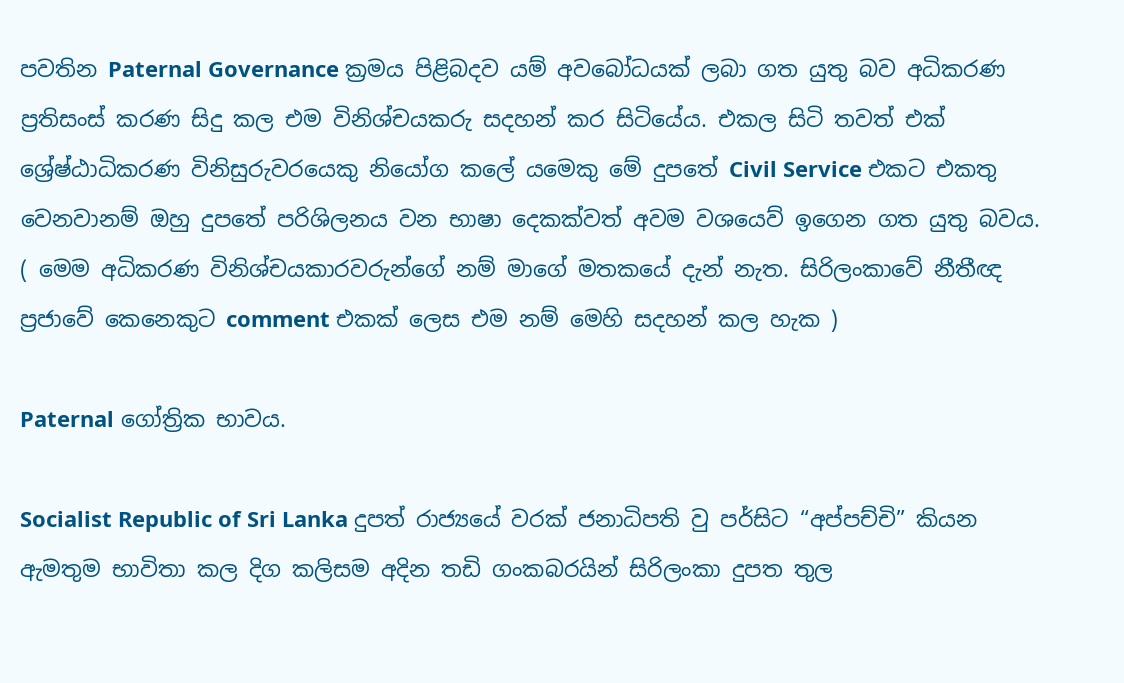පවතින Paternal Governance ක්‍රමය පිළිබදව යම් අවබෝධයක් ලබා ගත යුතු බව අධිකරණ ප්‍රතිසංස් කරණ සිදු කල එම විනිශ්චයකරු සදහන් කර සිටියේය. එකල සිටි තවත් එක් ශ්‍රේෂ්ඨාධිකරණ විනිසුරුවරයෙකු නියෝග කලේ යමෙකු මේ දුපතේ Civil Service එකට එකතු වෙනවානම් ඔහු දුපතේ පරිශිලනය වන භාෂා දෙකක්වත් අවම වශයෙව් ඉගෙන ගත යුතු බවය. ( මෙම අධිකරණ විනිශ්චයකාරවරුන්ගේ නම් මාගේ මතකයේ දැන් නැත. සිරිලංකාවේ නීතීඥ ප්‍රජාවේ කෙනෙකුට comment එකක් ලෙස එම නම් මෙහි සදහන් කල හැක )

Paternal ගෝත්‍රික භාවය.

Socialist Republic of Sri Lanka දුපත් රාජ්‍යයේ වරක් ජනාධිපති වු පර්සිට “අප්පච්චි” කියන ඇමතුම භාවිතා කල දිග කලිසම අදින තඩි ගංකබරයින් සිරිලංකා දුපත තුල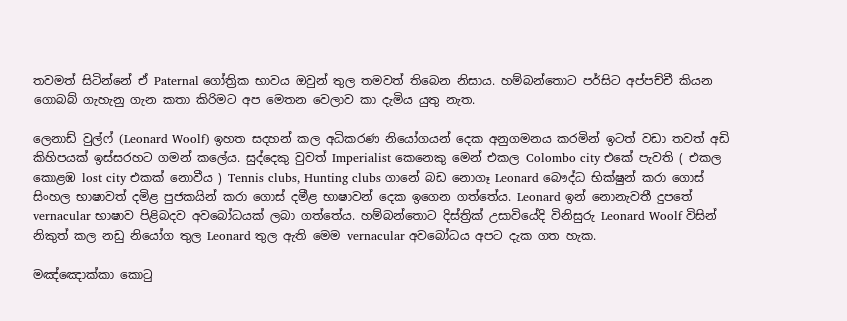තවමත් සිටින්නේ ඒ Paternal ගෝත්‍රික භාවය ඔවුන් තුල තමවත් තිබෙන නිසාය. හම්බන්තොට පර්සිට අප්පච්චී කියන ගොබබ් ගැහැනු ගැන කතා කිරිමට අප මෙතන වෙලාව කා දැමිය යුතු නැත.

ලෙනාඩ් වුල්ෆ් (Leonard Woolf) ඉහත සදහන් කල අධිකරණ නියෝගයන් දෙක අනුගමනය කරමින් ඉටත් වඩා තවත් අඩි කිහිපයක් ඉස්සරහට ගමන් කලේය. සුද්දෙකු වුවත් Imperialist කෙනෙකු මෙන් එකල Colombo city එකේ පැවති ( එකල කොළඹ lost city එකක් නොවීය ) Tennis clubs, Hunting clubs ගානේ බඩ නොගෑ Leonard බෞද්ධ භික්ෂුන් කරා ගොස් සිංහල භාෂාවත් දමිළ පුජකයින් කරා ගොස් දමීළ භාෂාවන් දෙක ඉගෙන ගත්තේය. Leonard ඉන් නොනැවතී දුපතේ vernacular භාෂාව පිළිබදව අවබෝධයක් ලබා ගත්තේය. හම්බන්තොට දිස්ත්‍රික් උසාවියේදි විනිසුරු Leonard Woolf විසින් නිකුත් කල නඩු නියෝග තුල Leonard තුල ඇති මෙම vernacular අවබෝධය අපට දැක ගත හැක.

මඤ්ඤොක්කා කොටු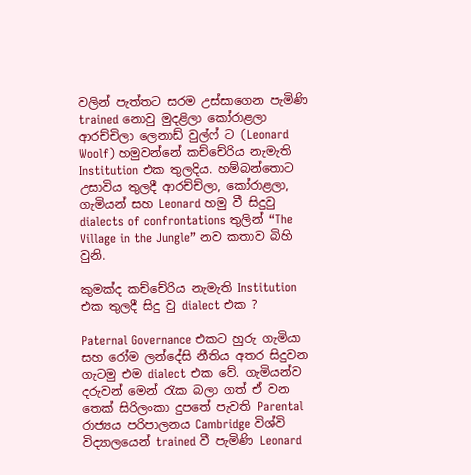වලින් පැත්තට සරම උස්සාගෙන පැමිණි trained නොවු මුදළිලා කෝරාළලා ආරච්චිලා ලෙනාඩ් වුල්ෆ් ට (Leonard Woolf) හමුවන්නේ කච්චේරිය නැමැති Institution එක තුලදිය. හම්බන්තොට උසාවිය තුලදී ආරච්ච්ලා, කෝරාළලා, ගැමියන් සහ Leonard හමු වී සිදුවු dialects of confrontations තුලින් “The Village in the Jungle” නව කතාව බිහි වුනි.

කුමක්ද කච්චේරිය නැමැති Institution එක තුලදී සිදු වු dialect එක ?

Paternal Governance එකට හුරු ගැමියා සහ රෝම ලන්දේසි නීතිය අතර සිදුවන ගැටමු එම dialect එක වේ. ගැමියන්ව දරුවන් මෙන් රැක බලා ගත් ඒ වන තෙක් සිරිලංකා දුපතේ පැවති Parental රාජ්‍යය පරිපාලනය Cambridge විශ්වි විද්‍යාලයෙන් trained වී පැමිණි Leonard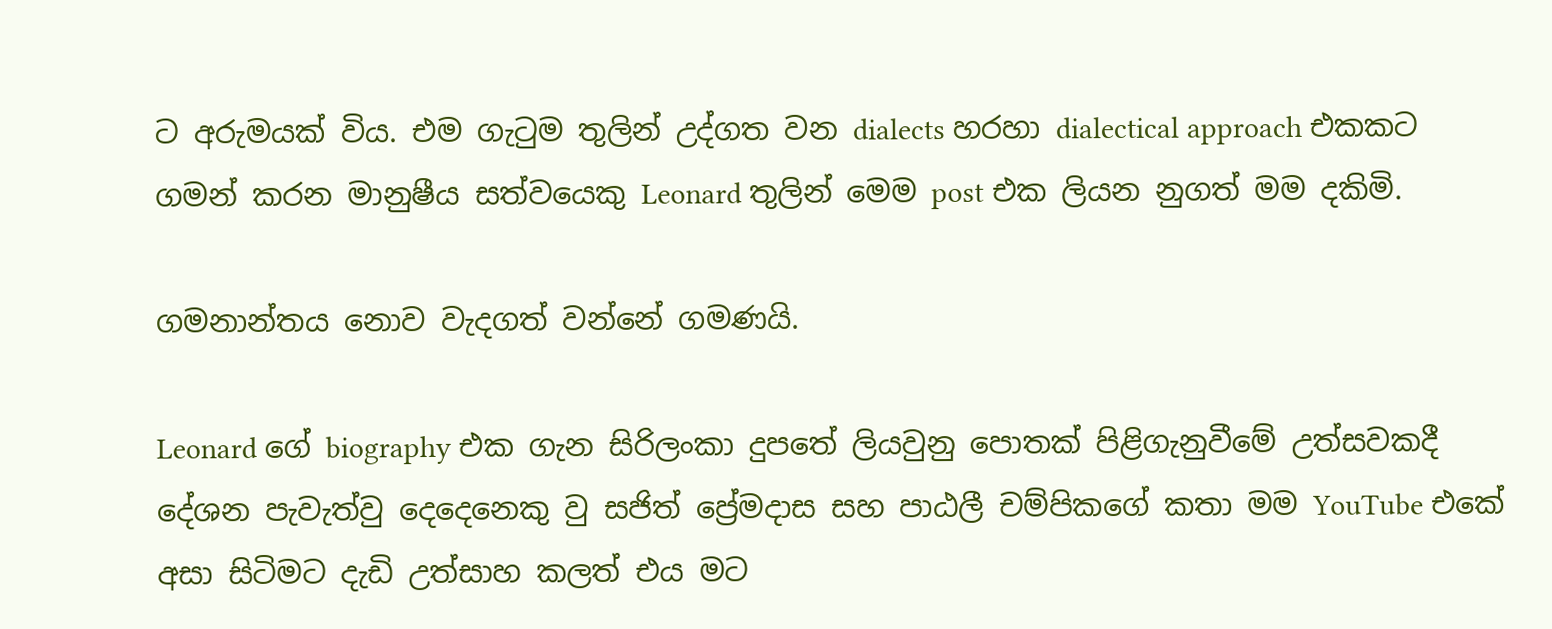ට අරුමයක් විය. එම ගැටුම තුලින් උද්ගත වන dialects හරහා dialectical approach එකකට ගමන් කරන මානුෂීය සත්වයෙකු Leonard තුලින් මෙම post එක ලියන නුගත් මම දකිමි.

ගමනාන්තය නොව වැදගත් වන්නේ ගමණයි.

Leonard ගේ biography එක ගැන සිරිලංකා දුපතේ ලියවුනු පොතක් පිළිගැනුවීමේ උත්සවකදී දේශන පැවැත්වු දෙදෙනෙකු වු සජිත් ප්‍රේමදාස සහ පාඨලී චම්පිකගේ කතා මම YouTube එකේ අසා සිටිමට දැඩි උත්සාහ කලත් එය මට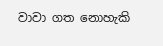වාවා ගත නොහැකි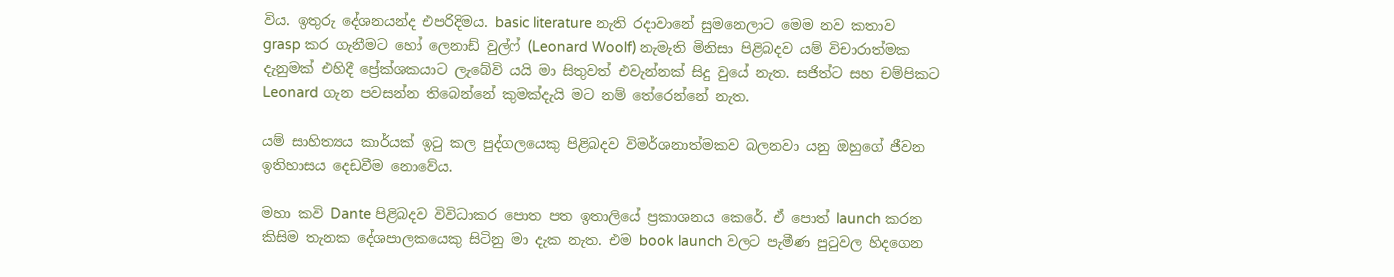විය. ඉතුරු දේශනයන්ද එපරිදිමය. basic literature නැති රදාවානේ සුමනෙලාට මෙම නව කතාව grasp කර ගැනීමට හෝ ලෙනාඩ් වුල්ෆ් (Leonard Woolf) නැමැති මිනිසා පිළිබදව යම් විචාරාත්මක දැනුමක් එහිදී ප්‍රේක්ශකයාට ලැබේවි යයි මා සිතුවත් එවැන්නක් සිදු වුයේ නැත. සජිත්ට සහ චම්පිකට Leonard ගැන පවසන්න තිබෙන්නේ කුමක්දැයි මට නම් තේරෙන්නේ නැත.

යම් සාහිත්‍යය කාර්යක් ඉටු කල පුද්ගලයෙකු පිළිබදව විමර්ශනාත්මකව බලනවා යනු ඔහුගේ ජීවන ඉතිහාසය දෙඩවීම නොවේය.

මහා කවි Dante පිළිබදව විවිධාකර පොත පත ඉතාලියේ ප්‍රකාශනය කෙරේ. ඒ පොත් launch කරන කිසිම තැනක දේශපාලකයෙකු සිටිනු මා දැක නැත. එම book launch වලට පැමීණ පුටුවල හිදගෙන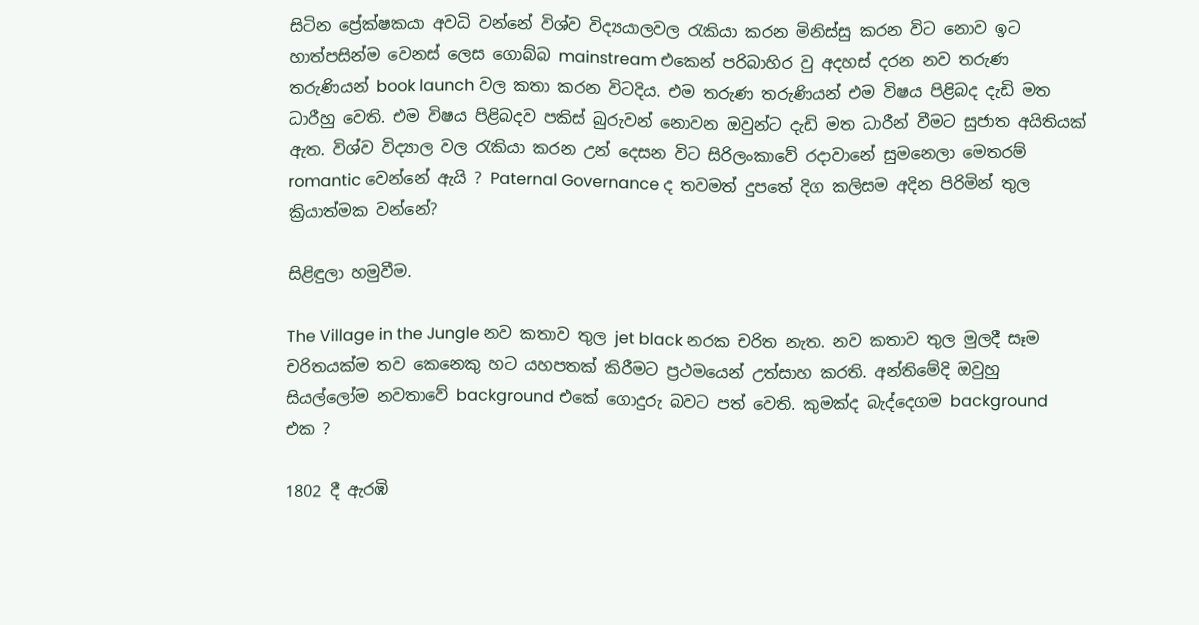සිටින ප්‍රේක්ෂකයා අවධි වන්නේ විශ්ව විද්‍යයාලවල රැකියා කරන මිනිස්සු කරන විට නොව ඉට හාත්පසින්ම වෙනස් ලෙස ගොබ්බ mainstream එකෙන් පරිබාහිර වු අදහස් දරන නව තරුණ තරුණියන් book launch වල කතා කරන විටදිය. එම තරුණ තරුණියන් එම විෂය පිළිබද දැඩි මත ධාරීහු වෙති. එම විෂය පිළිබදව පකිස් බුරුවන් නොවන ඔවුන්ට දැඩි මත ධාරීන් වීමට සුජාත අයිතියක් ඇත. විශ්ව විද්‍යාල වල රැකියා කරන උන් දෙසන විට සිරිලංකාවේ රදාවානේ සුමනෙලා මෙතරම් romantic වෙන්නේ ඇයි ? Paternal Governance ද තවමත් දුපතේ දිග කලිසම අදින පිරිමින් තුල ක්‍රියාත්මක වන්නේ?

සිළිඳුලා හමුවීම.

The Village in the Jungle නව කතාව තුල jet black නරක චරිත නැත. නව කතාව තුල මුලදී සෑම චරිතයක්ම තව කෙනෙකු හට යහපතක් කිරීමට ප්‍රථමයෙන් උත්සාහ කරති. අන්තිමේදි ඔවුහු සියල්ලෝම නවතාවේ background එකේ ගොදුරු බවට පත් වෙති. කුමක්ද බැද්දෙගම background එක ?

1802 දී ඇරඹි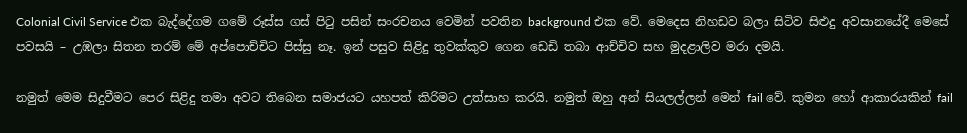Colonial Civil Service එක බැද්දේගම ගමේ රූස්ස ගස් පිටු පසින් සංරචනය වෙමින් පවතින background එක වේ. මෙදෙස නිහඩව බලා සිටිව සිළුදු අවසානයේදී මෙසේ පවසයි – උඹලා සිතන තරම් මේ අප්පොච්චිට පිස්සු නෑ. ඉන් පසුව සිළිදු තුවක්කුව ගෙන ඩෙඩි තබා ආච්චිව සහ මුදළාලිව මරා දමයි.

නමුත් මෙම සිදුවීමට පෙර සිළිදු තමා අවට තිබෙන සමාජයට යහපත් කිරිමට උත්සාහ කරයි. නමුත් ඔහු අන් සියලල්ලන් මෙන් fail වේ. කුමන හෝ ආකාරයකින් fail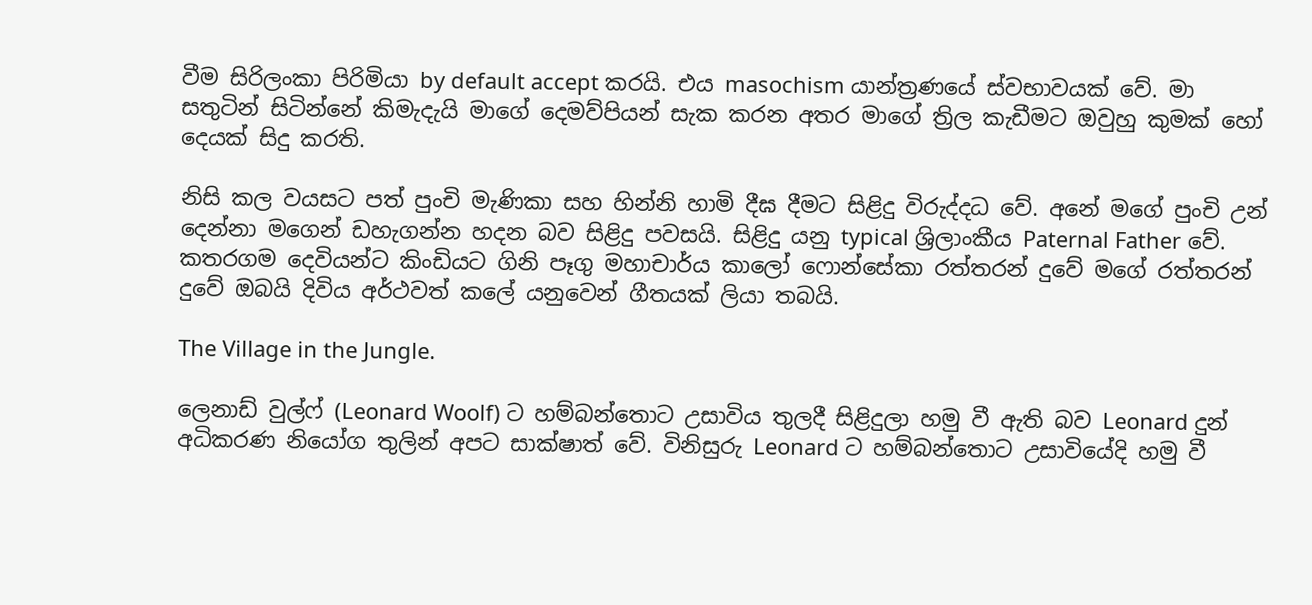වීම සිරිලංකා පිරිමියා by default accept කරයි. එය masochism යාන්ත්‍රණයේ ස්වභාවයක් වේ. මා සතුටින් සිටින්නේ කිමැදැයි මාගේ දෙමව්පියන් සැක කරන අතර මාගේ ත්‍රිල කැඩීමට ඔවුහු කුමක් හෝ දෙයක් සිදු කරති.

නිසි කල වයසට පත් පුංචි මැණිකා සහ හින්නි හාමි දීඝ දීමට සිළිදු විරුද්දධ වේ. අනේ මගේ පුංචි උන් දෙන්නා මගෙන් ඩහැගන්න හදන බව සිළිදු පවසයි. සිළිදු යනු typical ශ්‍රිලාංකීය Paternal Father වේ. කතරගම දෙවියන්ට කිංඩියට ගිනි පෑගු මහාචාර්ය කාලෝ ෆොන්සේකා රත්තරන් දුවේ මගේ රත්තරන් දුවේ ඔබයි දිවිය අර්ථවත් කලේ යනුවෙන් ගීතයක් ලියා තබයි.

The Village in the Jungle.

ලෙනාඩ් වුල්ෆ් (Leonard Woolf) ට හම්බන්තොට උසාවිය තුලදී සිළිදුලා හමු වී ඇති බව Leonard දුන් අධිකරණ නියෝග තුලින් අපට සාක්ෂාත් වේ. විනිසුරු Leonard ට හම්බන්තොට උසාවියේදි හමු වී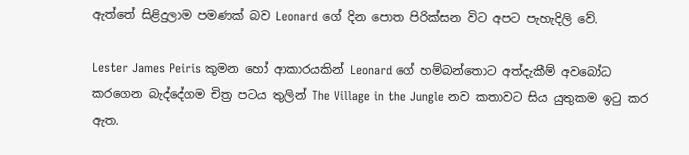ඇත්තේ සිළිදුලාම පමණක් බව Leonard ගේ දින පොත පිරික්සන විට අපට පැහැදිලි වේ.

Lester James Peiris කුමන හෝ ආකාරයකින් Leonard ගේ හම්බන්තොට අත්දැකීම් අවබෝධ කරගෙන බැද්දේගම චිත්‍ර පටය තුලින් The Village in the Jungle නව කතාවට සිය යුතුකම ඉටු කර ඇත.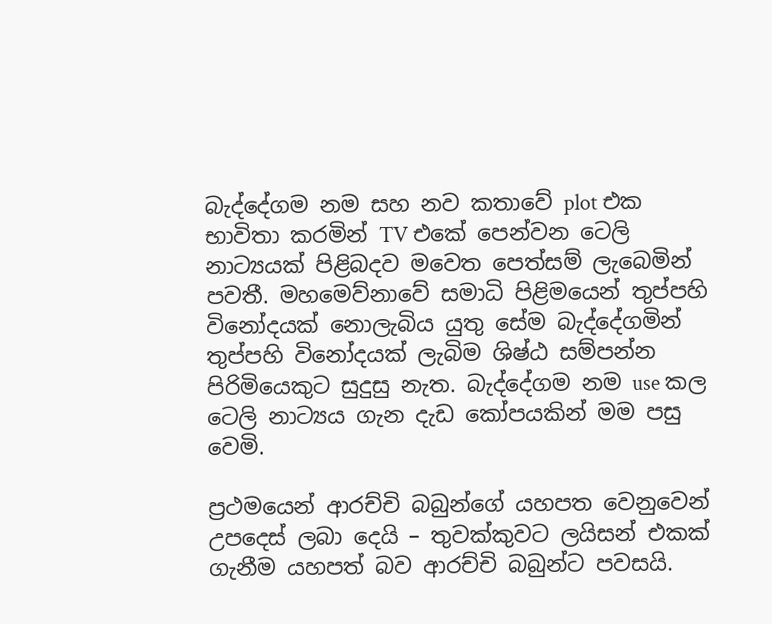බැද්දේගම නම සහ නව කතාවේ plot එක භාවිතා කරමින් TV එකේ පෙන්වන ටෙලි නාට්‍යයක් පිළිබදව මවෙත පෙත්සම් ලැබෙමින් පවතී. මහමෙව්නාවේ සමාධි පිළිමයෙන් තුප්පහි විනෝදයක් නොලැබිය යුතු සේම බැද්දේගමින් තුප්පහි විනෝදයක් ලැබිම ශිෂ්ඨ සම්පන්න පිරිමියෙකුට සුදුසු නැත. බැද්දේගම නම use කල ටෙලි නාට්‍යය ගැන දැඩ කෝපයකින් මම පසු වෙමි.

ප්‍රථමයෙන් ආරච්චි බබුන්ගේ යහපත වෙනුවෙන් උපදෙස් ලබා දෙයි – තුවක්කුවට ලයිසන් එකක් ගැනීම යහපත් බව ආරච්චි බබුන්ට පවසයි.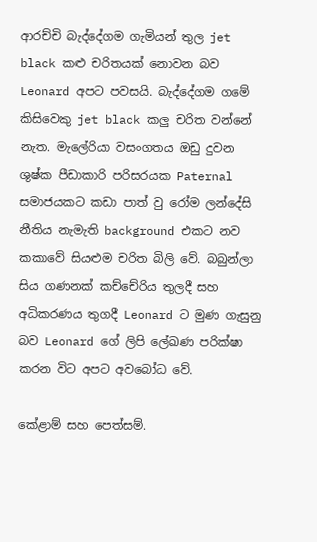ආරච්චි බැද්දේගම ගැමියන් තුල jet black කළු චරිතයක් නොවන බව Leonard අපට පවසයි. බැද්දේගම ගමේ කිසිවෙකු jet black කලු චරිත වන්නේ නැත. මැලේරියා වසංගතය ඔඩු දුවන ශුෂ්ක පීඩාකාරි පරිසරයක Paternal සමාජයකට කඩා පාත් වු රෝම ලන්දේසි නීතිය නැමැති background එකට නව කකාවේ සියළුම චරිත බිලි වේ. බබුන්ලා සිය ගණනක් කච්චේරිය තුලදී සහ අධිකරණය තුගදී Leonard ට මුණ ගැසුනු බව Leonard ගේ ලිපි ලේඛණ පරික්ෂා කරන විට අපට අවබෝධ වේ.

කේළාම් සහ පෙත්සම්.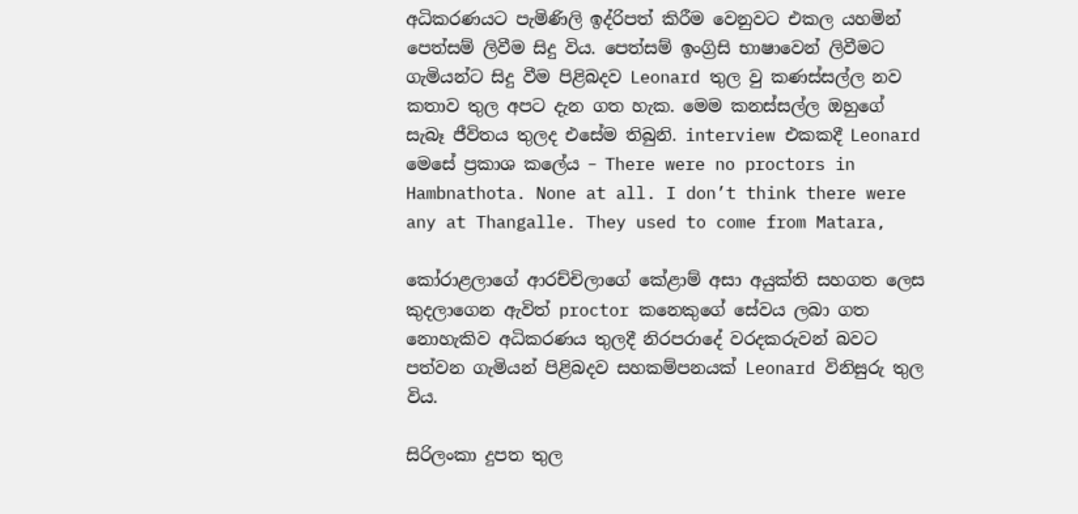අධිකරණයට පැමිණිලි ඉද්රිපත් කිරීම වෙනුවට එකල යහමින් පෙත්සම් ලිවීම සිදු විය. පෙත්සම් ඉංග්‍රිසි භාෂාවෙන් ලිවීමට ගැමියන්ට සිදු වීම පිළිබදව Leonard තුල වු කණස්සල්ල නව කතාව තුල අපට දැන ගත හැක. මෙම කනස්සල්ල ඔහුගේ සැබෑ ජීවිතය තුලද එසේම තිබුනි. interview එකකදී Leonard මෙසේ ප්‍රකාශ කලේය – There were no proctors in Hambnathota. None at all. I don’t think there were any at Thangalle. They used to come from Matara,

කෝරාළලාගේ ආරච්චිලාගේ කේළාම් අසා අයුක්ති සහගත ලෙස කුදලාගෙන ඇවිත් proctor කනෙකුගේ සේවය ලබා ගත නොහැකිව අධිකරණය තුලදී නිරපරාදේ වරදකරුවන් බවට පත්වන ගැමියන් පිළිබදව සහකම්පනයක් Leonard විනිසුරු තුල විය.

සිරිලංකා දුපත තුල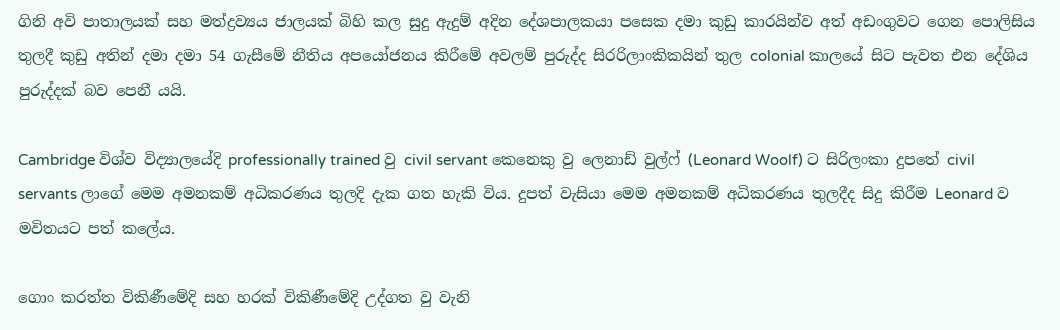ගිනි අවි පාතාලයක් සහ මත්ද්‍රව්‍යය ජාලයක් බිහි කල සුදු ඇදුම් අදින දේශපාලකයා පසෙක දමා කුඩු කාරයින්ව අත් අඩංගුවට ගෙන පොලිසිය තුලදී කුඩු අතින් දමා දමා 54 ගැසීමේ නීතිය අපයෝජනය කිරීමේ අවලම් පුරුද්ද සිරරිලාංකිකයින් තුල colonial කාලයේ සිට පැවත එන දේශිය පුරුද්දක් බව පෙනී යයි.

Cambridge විශ්ව විද්‍යාලයේදි professionally trained වු civil servant කෙනෙකු වු ලෙනාඩ් වුල්ෆ් (Leonard Woolf) ට සිරිලංකා දුපතේ civil servants ලාගේ මෙම අමනකම් අධිකරණය තුලදි දැක ගත හැකි විය. දුපත් වැසියා මෙම අමනකම් අධිකරණය තුලදීද සිදු කිරීම Leonard ව මවිතයට පත් කලේය.

ගොං කරත්ත විකිණීමේදි සහ හරක් විකිණීමේදි උද්ගත වු වැනි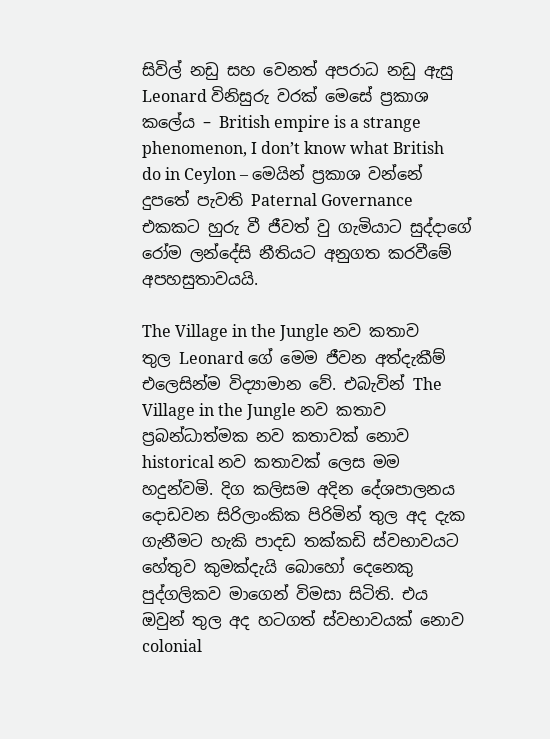සිවිල් නඩු සහ වෙනත් අපරාධ නඩු ඇසු Leonard විනිසුරු වරක් මෙසේ ප්‍රකාශ කලේය – British empire is a strange phenomenon, I don’t know what British do in Ceylon – මෙයින් ප්‍රකාශ වන්නේ දුපතේ පැවති Paternal Governance එකකට හුරු වී ජීවත් වු ගැමියාට සුද්දාගේ රෝම ලන්දේසි නීතියට අනුගත කරවීමේ අපහසුතාවයයි.

The Village in the Jungle නව කතාව තුල Leonard ගේ මෙම ජීවන අත්දැකීම් එලෙසින්ම විද්‍යාමාන වේ. එබැවින් The Village in the Jungle නව කතාව ප්‍රබන්ධාත්මක නව කතාවක් නොව historical නව කතාවක් ලෙස මම හදුන්වමි. දිග කලිසම අදින දේශපාලනය දොඩවන සිරිලාංකික පිරිමින් තුල අද දැක ගැනීමට හැකි පාදඩ තක්කඩි ස්වභාවයට හේතුව කුමක්දැයි බොහෝ දෙනෙකු පුද්ගලිකව මාගෙන් විමසා සිටිති. එය ඔවුන් තුල අද හටගත් ස්වභාවයක් නොව colonial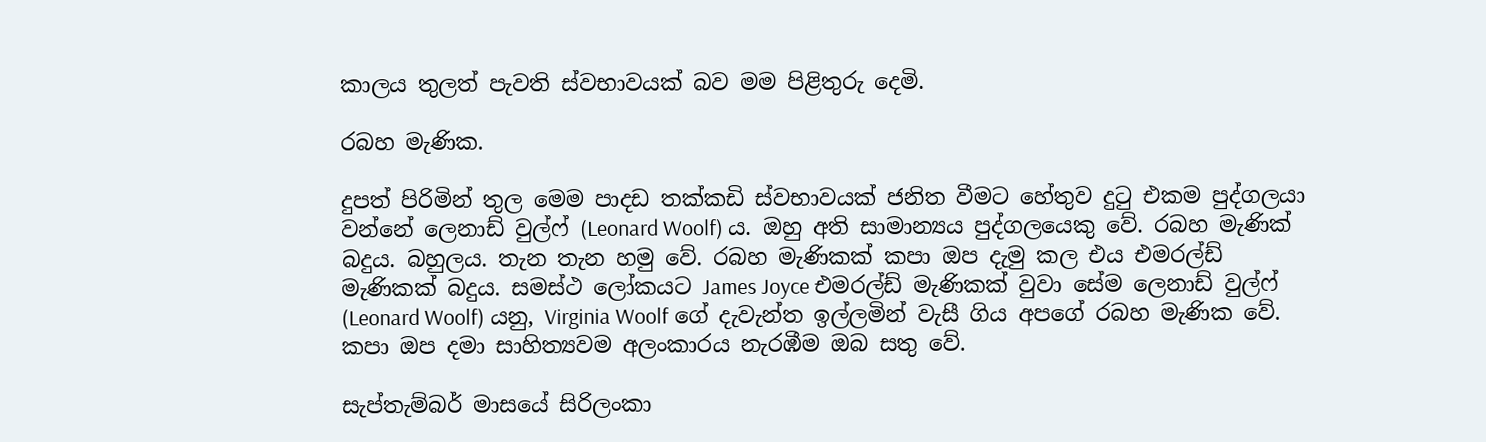කාලය තුලත් පැවති ස්වභාවයක් බව මම පිළිතුරු දෙමි.

රබහ මැණික.

දුපත් පිරිමින් තුල මෙම පාදඩ තක්කඩි ස්වභාවයක් ජනිත වීමට හේතුව දුටු එකම පුද්ගලයා වන්නේ ලෙනාඩ් වුල්ෆ් (Leonard Woolf) ය. ඔහු අති සාමාන්‍යය පුද්ගලයෙකු වේ. රබහ මැණික් බදුය. බහුලය. තැන තැන හමු වේ. රබහ මැණිකක් කපා ඔප දැමු කල එය එමරල්ඩ් මැණිකක් බදුය. සමස්ථ ලෝකයට James Joyce එමරල්ඩ් මැණිකක් වුවා සේම ලෙනාඩ් වුල්ෆ් (Leonard Woolf) යනු, Virginia Woolf ගේ දැවැන්ත ඉල්ලමින් වැසී ගිය අපගේ රබහ මැණික වේ. කපා ඔප දමා සාහිත්‍යවම අලංකාරය නැරඹීම ඔබ සතු වේ.

සැප්තැම්බර් මාසයේ සිරිලංකා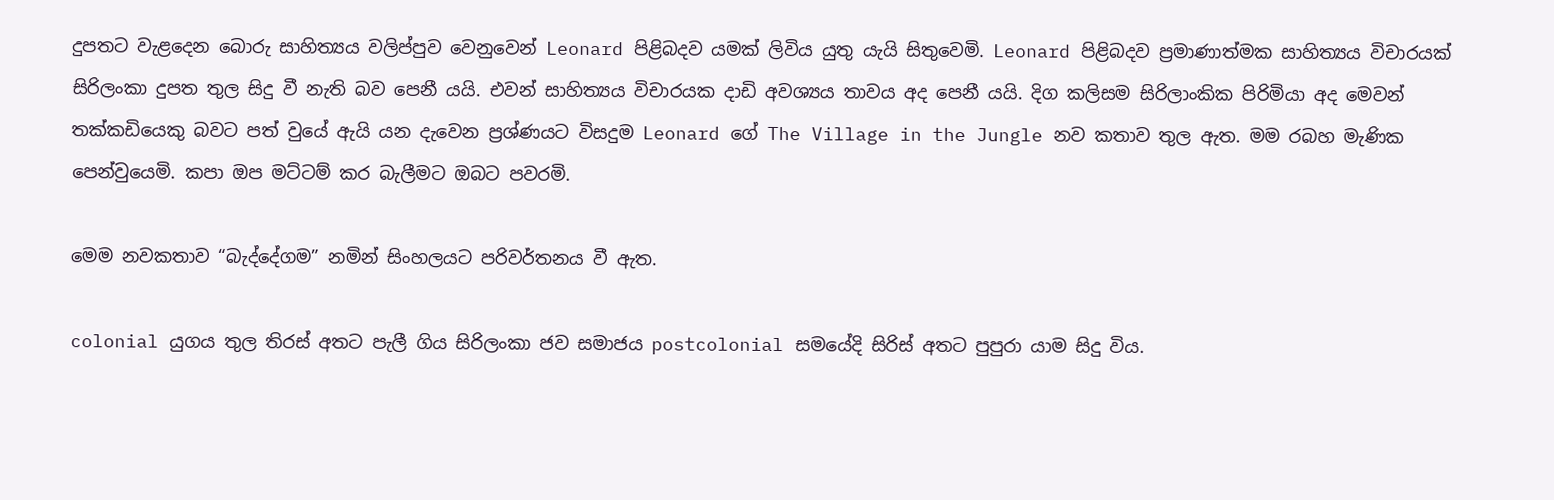දුපතට වැළදෙන බොරු සාහිත්‍යය වලිප්පුව වෙනුවෙන් Leonard පිළිබදව යමක් ලිවිය යුතු යැයි සිතුවෙමි. Leonard පිළිබදව ප්‍රමාණාත්මක සාහිත්‍යය විචාරයක් සිරිලංකා දුපත තුල සිදු වී නැති බව පෙනී යයි. එවන් සාහිත්‍යය විචාරයක දාඩි අවශ්‍යය තාවය අද පෙනී යයි. දිග කලිසම සිරිලාංකික පිරිමියා අද මෙවන් තක්කඩියෙකු බවට පත් වුයේ ඇයි යන දැවෙන ප්‍රශ්ණයට විසදුම Leonard ගේ The Village in the Jungle නව කතාව තුල ඇත. මම රබහ මැණික පෙන්වුයෙමි. කපා ඔප මට්ටම් කර බැලීමට ඔබට පවරමි.

මෙම නවකතාව “බැද්දේගම” නමින් සිංහලයට පරිවර්තනය වී ඇත.

colonial යුගය තුල තිරස් අතට පැලී ගිය සිරිලංකා ජව සමාජය postcolonial සමයේදි සිරිස් අතට පුපුරා යාම සිදු විය.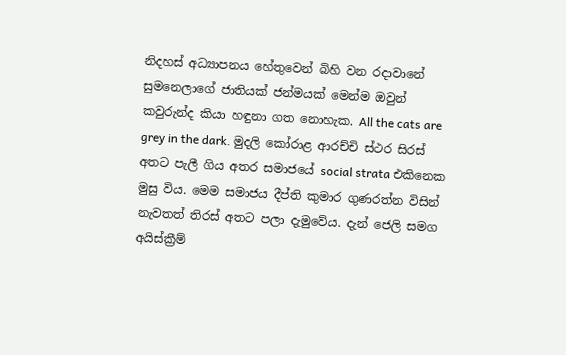නිදහස් අධ්‍යාපනය හේතුවෙන් බිහි වන රදාවානේ සුමනෙලාගේ ජාතියක් ජන්මයක් මෙන්ම ඔවුන් කවුරුන්ද කියා හඳුනා ගත නොහැක. All the cats are grey in the dark. මුදලි කෝරාළ ආරච්චි ස්ථර සිරස් අතට පැලී ගිය අතර සමාජයේ social strata එකිනෙක මුසු විය. මෙම සමාජය දීප්ති කුමාර ගුණරත්න විසින් නැවතත් තිරස් අතට පලා දැමුවේය. දැන් ජෙලි සමග අයිස්ක්‍රීම්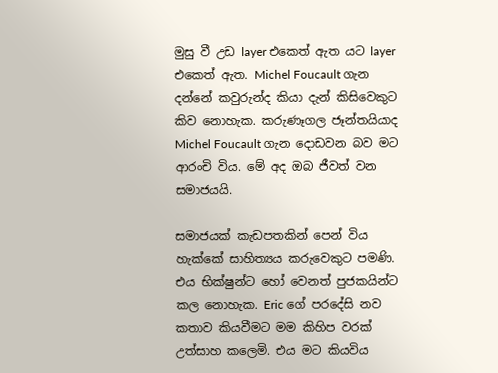මුසු වී උඩ layer එකෙත් ඇත යට layer එකෙත් ඇත. Michel Foucault ගැන දන්නේ කවුරුන්ද කියා දැන් කිසිවෙකුට කිව නොහැක. කරුණෑගල ජෑන්තයියාද Michel Foucault ගැන දොඩවන බව මට ආරංචි විය. මේ අද ඔබ ජීවත් වන සමාජයයි.

සමාජයක් කැඩපතකින් පෙන් විය හැක්කේ සාහිත්‍යය කරුවෙකුට පමණි. එය භික්ෂුන්ට හෝ වෙනත් පුජකයින්ට කල නොහැක. Eric ගේ පරදේසි නව කතාව කියවීමට මම කිහිප වරක් උත්සාහ කලෙමි. එය මට කියවිය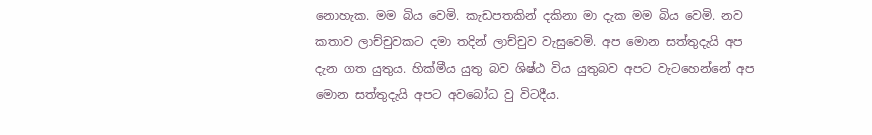නොහැක. මම බිය වෙමි. කැඩපතකින් දකිනා මා දැක මම බිය වෙමි. නව කතාව ලාච්චුවකට දමා තදින් ලාච්චුව වැසුවෙමි. අප මොන සත්තුදැයි අප දැන ගත යුතුය. හික්මීය යුතු බව ශිෂ්ඨ විය යුතුබව අපට වැටහෙන්නේ අප මොන සත්තුදැයි අපට අවබෝධ වු විටදීය.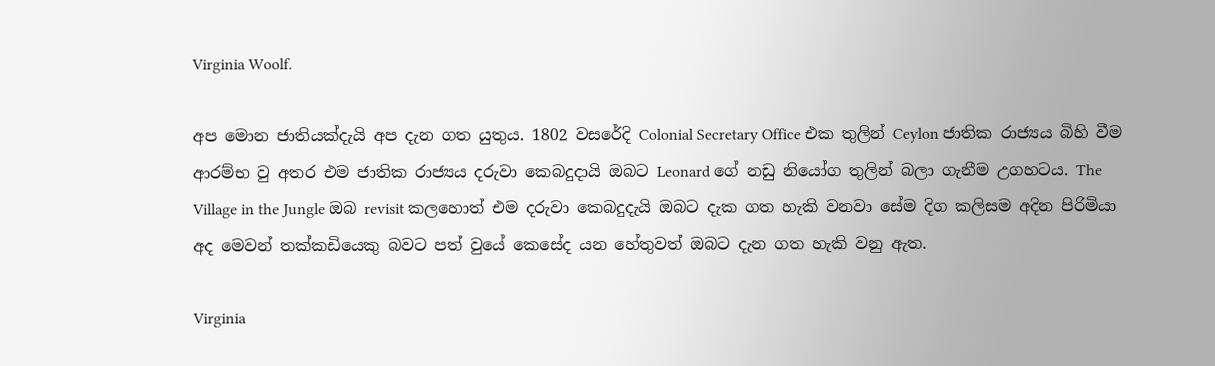Virginia Woolf.

අප මොන ජාතියක්දැයි අප දැන ගත යුතුය. 1802 වසරේදි Colonial Secretary Office එක තුලින් Ceylon ජාතික රාජ්‍යය බිහි වීම ආරම්භ වු අතර එම ජාතික රාජ්‍යය දරුවා කෙබදුදායි ඔබට Leonard ගේ නඩු නියෝග තුලින් බලා ගැනීම උගහටය. The Village in the Jungle ඔබ revisit කලහොත් එම දරුවා කෙබදුදැයි ඔබට දැක ගත හැකි වනවා සේම දිග කලිසම අදින පිරිමියා අද මෙවන් තක්කඩියෙකු බවට පත් වුයේ කෙසේද යන හේතුවත් ඔබට දැන ගත හැකි වනු ඇත.

Virginia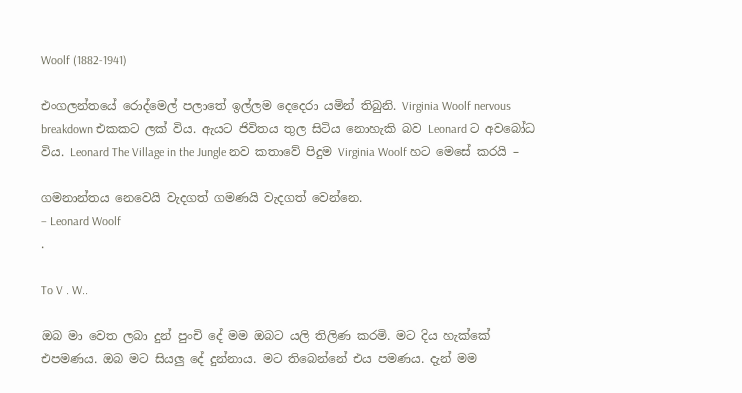Woolf (1882-1941)

එංගලන්තයේ රොද්මෙල් පලාතේ ඉල්ලම දෙදෙරා යමින් තිබුනි. Virginia Woolf nervous breakdown එකකට ලක් විය. ඇයට ජිවිතය තුල සිටිය නොහැකි බව Leonard ට අවබෝධ විය. Leonard The Village in the Jungle නව කතාවේ පිදුම Virginia Woolf හට මෙසේ කරයි –

ගමනාන්තය නෙවෙයි වැදගත් ගමණයි වැදගත් වෙන්නෙ.
– Leonard Woolf
.

To V . W..

ඔබ මා වෙත ලබා දුන් පුංචි දේ මම ඔබට යලි තිලිණ කරමි. මට දිය හැක්කේ එපමණය. ඔබ මට සියලු දේ දුන්නාය. මට තිබෙන්නේ එය පමණය. දැන් මම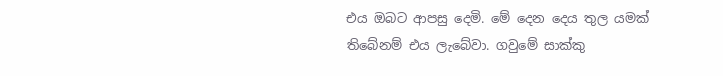එය ඔබට ආපසු දෙමි. මේ දෙන දෙය තුල යමක් තිබේනම් එය ලැබේවා. ගවුමේ සාක්කු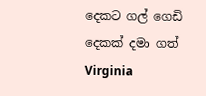දෙකට ගල් ගෙඩි දෙකක් දමා ගත් Virginia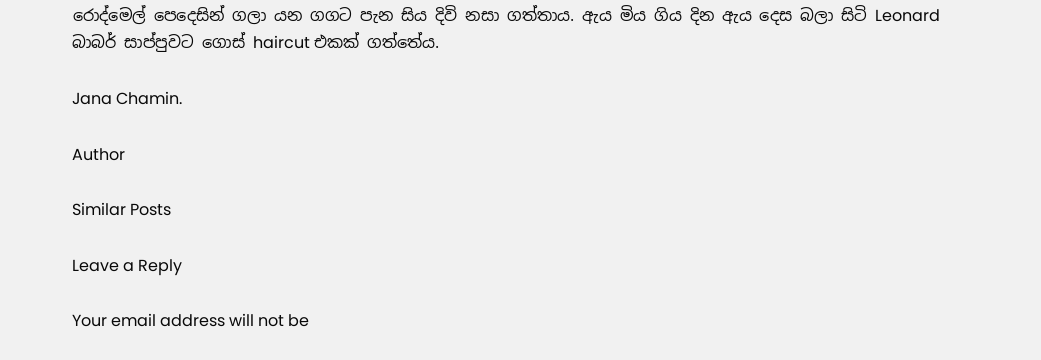රොද්මෙල් පෙදෙසින් ගලා යන ගගට පැන සිය දිවි නසා ගත්තාය. ඇය මිය ගිය දින ඇය දෙස බලා සිටි Leonard බාබර් සාප්පුවට ගොස් haircut එකක් ගත්තේය.

Jana Chamin.

Author

Similar Posts

Leave a Reply

Your email address will not be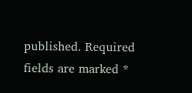published. Required fields are marked *